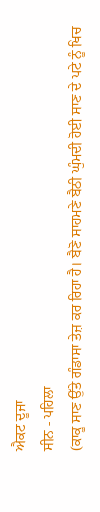ਐਕਟ ਦੂਜਾ
ਸੀਨ - ਪਹਿਲਾ
(ਕਾਕੂ ਸਾਣ ਉੱਤੇ ਗੰਡਾਸਾ ਤੇਜ਼ ਕਰ ਰਿਹਾ ਹੈ। ਬੈਣੋ ਸਾਹਮਣੇ ਬੈਠੀ ਘੁੰਮਦੀ ਹੋਈ ਸਾਣ ਦੇ ਪਟੇ ਨੂੰ ਖਿਚ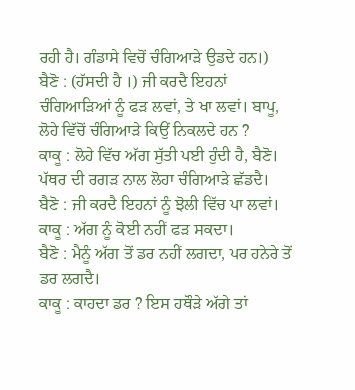ਰਹੀ ਹੈ। ਗੰਡਾਸੇ ਵਿਚੋਂ ਚੰਗਿਆੜੇ ਉਡਦੇ ਹਨ।)
ਬੈਣੋ : (ਹੱਸਦੀ ਹੈ ।) ਜੀ ਕਰਦੈ ਇਹਨਾਂ ਚੰਗਿਆੜਿਆਂ ਨੂੰ ਫੜ ਲਵਾਂ, ਤੇ ਖਾ ਲਵਾਂ। ਬਾਪੂ, ਲੋਹੇ ਵਿੱਚੋਂ ਚੰਗਿਆੜੇ ਕਿਉਂ ਨਿਕਲਦੇ ਹਨ ?
ਕਾਕੂ : ਲੋਹੇ ਵਿੱਚ ਅੱਗ ਸੁੱਤੀ ਪਈ ਹੁੰਦੀ ਹੈ, ਬੈਣੋ। ਪੱਥਰ ਦੀ ਰਗੜ ਨਾਲ ਲੋਹਾ ਚੰਗਿਆੜੇ ਛੱਡਦੈ।
ਬੈਣੋ : ਜੀ ਕਰਦੈ ਇਹਨਾਂ ਨੂੰ ਝੋਲੀ ਵਿੱਚ ਪਾ ਲਵਾਂ।
ਕਾਕੂ : ਅੱਗ ਨੂੰ ਕੋਈ ਨਹੀਂ ਫੜ ਸਕਦਾ।
ਬੈਣੋ : ਮੈਨੂੰ ਅੱਗ ਤੋਂ ਡਰ ਨਹੀਂ ਲਗਦਾ, ਪਰ ਹਨੇਰੇ ਤੋਂ ਡਰ ਲਗਦੈ।
ਕਾਕੂ : ਕਾਹਦਾ ਡਰ ? ਇਸ ਹਥੌੜੇ ਅੱਗੇ ਤਾਂ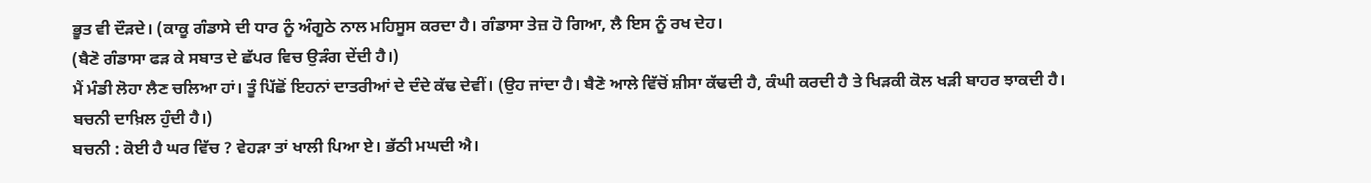ਭੂਤ ਵੀ ਦੌੜਦੇ। (ਕਾਕੂ ਗੰਡਾਸੇ ਦੀ ਧਾਰ ਨੂੰ ਅੰਗੂਠੇ ਨਾਲ ਮਹਿਸੂਸ ਕਰਦਾ ਹੈ। ਗੰਡਾਸਾ ਤੇਜ਼ ਹੋ ਗਿਆ, ਲੈ ਇਸ ਨੂੰ ਰਖ ਦੇਹ।
(ਬੈਣੋ ਗੰਡਾਸਾ ਫੜ ਕੇ ਸਬਾਤ ਦੇ ਛੱਪਰ ਵਿਚ ਉੜੰਗ ਦੇਂਦੀ ਹੈ।)
ਮੈਂ ਮੰਡੀ ਲੋਹਾ ਲੈਣ ਚਲਿਆ ਹਾਂ। ਤੂੰ ਪਿੱਛੋਂ ਇਹਨਾਂ ਦਾਤਰੀਆਂ ਦੇ ਦੰਦੇ ਕੱਢ ਦੇਵੀਂ। (ਉਹ ਜਾਂਦਾ ਹੈ। ਬੈਣੋ ਆਲੇ ਵਿੱਚੋਂ ਸ਼ੀਸਾ ਕੱਢਦੀ ਹੈ, ਕੰਘੀ ਕਰਦੀ ਹੈ ਤੇ ਖਿੜਕੀ ਕੋਲ ਖੜੀ ਬਾਹਰ ਝਾਕਦੀ ਹੈ। ਬਚਨੀ ਦਾਖ਼ਿਲ ਹੁੰਦੀ ਹੈ।)
ਬਚਨੀ : ਕੋਈ ਹੈ ਘਰ ਵਿੱਚ ? ਵੇਹੜਾ ਤਾਂ ਖਾਲੀ ਪਿਆ ਏ। ਭੱਠੀ ਮਘਦੀ ਐ।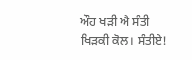ਔਹ ਖੜੀ ਐ ਸੰਤੀ ਖਿੜਕੀ ਕੋਲ। ਸੰਤੀਏ!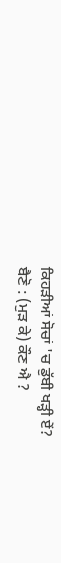ਕਿਹੜੀਆਂ ਸੋਚਾਂ 'ਚ ਡੁੱਬੀ ਖੜ੍ਹੀ ਏਂ?
ਬੈਣੋ : (ਮੁੜ ਕੇ) ਕੌਣ ਐ ?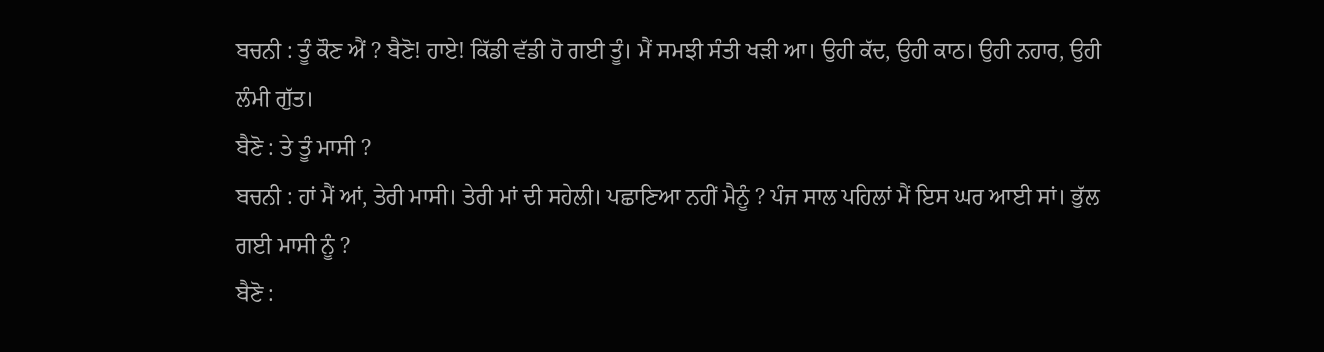ਬਚਨੀ : ਤੂੰ ਕੌਣ ਐਂ ? ਬੈਣੋ! ਹਾਏ! ਕਿੱਡੀ ਵੱਡੀ ਹੋ ਗਈ ਤੂੰ। ਮੈਂ ਸਮਝੀ ਸੰਤੀ ਖੜੀ ਆ। ਉਹੀ ਕੱਦ, ਉਹੀ ਕਾਠ। ਉਹੀ ਨਹਾਰ, ਉਹੀ ਲੰਮੀ ਗੁੱਤ।
ਬੈਣੋ : ਤੇ ਤੂੰ ਮਾਸੀ ?
ਬਚਨੀ : ਹਾਂ ਮੈਂ ਆਂ, ਤੇਰੀ ਮਾਸੀ। ਤੇਰੀ ਮਾਂ ਦੀ ਸਹੇਲੀ। ਪਛਾਣਿਆ ਨਹੀਂ ਮੈਨੂੰ ? ਪੰਜ ਸਾਲ ਪਹਿਲਾਂ ਮੈਂ ਇਸ ਘਰ ਆਈ ਸਾਂ। ਭੁੱਲ ਗਈ ਮਾਸੀ ਨੂੰ ?
ਬੈਣੋ :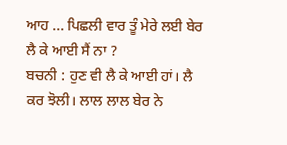ਆਹ ... ਪਿਛਲੀ ਵਾਰ ਤੂੰ ਮੇਰੇ ਲਈ ਬੇਰ ਲੈ ਕੇ ਆਈ ਸੈਂ ਨਾ ?
ਬਚਨੀ : ਹੁਣ ਵੀ ਲੈ ਕੇ ਆਈ ਹਾਂ। ਲੈ ਕਰ ਝੋਲੀ। ਲਾਲ ਲਾਲ ਬੇਰ ਨੇ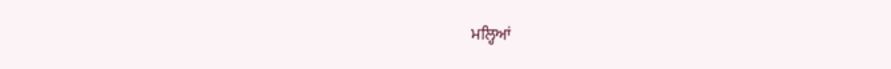ਮਲ੍ਹਿਆਂ